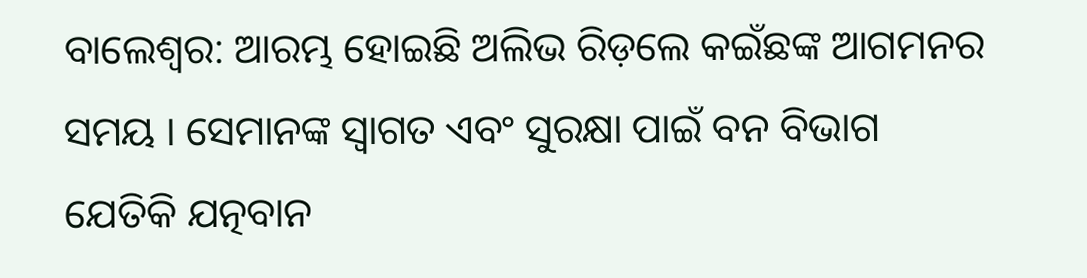ବାଲେଶ୍ବର: ଆରମ୍ଭ ହୋଇଛି ଅଲିଭ ରିଡ଼ଲେ କଇଁଛଙ୍କ ଆଗମନର ସମୟ । ସେମାନଙ୍କ ସ୍ୱାଗତ ଏବଂ ସୁରକ୍ଷା ପାଇଁ ବନ ବିଭାଗ ଯେତିକି ଯତ୍ନବାନ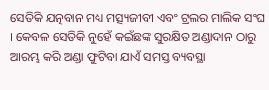ସେତିକି ଯତ୍ନବାନ ମଧ୍ୟ ମତ୍ସ୍ୟଜୀବୀ ଏବଂ ଟ୍ରଲର ମାଲିକ ସଂଘ । କେବଳ ସେତିକି ନୁହେଁ କଇଁଛଙ୍କ ସୁରକ୍ଷିତ ଅଣ୍ଡାଦାନ ଠାରୁ ଆରମ୍ଭ କରି ଅଣ୍ଡା ଫୁଟିବା ଯାଏଁ ସମସ୍ତ ବ୍ୟବସ୍ଥା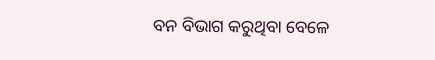ବନ ବିଭାଗ କରୁଥିବା ବେଳେ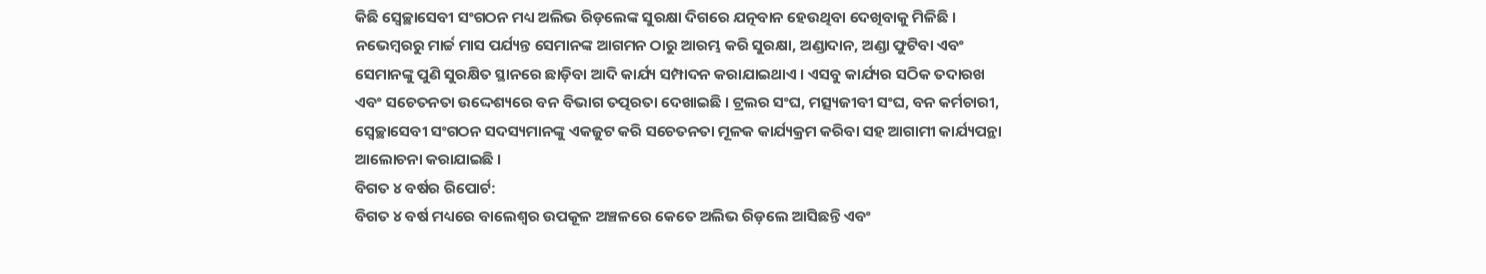କିଛି ସ୍ୱେଚ୍ଛାସେବୀ ସଂଗଠନ ମଧ୍ୟ ଅଲିଭ ରିଡ଼ଲେଙ୍କ ସୁରକ୍ଷା ଦିଗରେ ଯତ୍ନବାନ ହେଉଥିବା ଦେଖିବାକୁ ମିଳିଛି । ନଭେମ୍ବରରୁ ମାର୍ଚ୍ଚ ମାସ ପର୍ଯ୍ୟନ୍ତ ସେମାନଙ୍କ ଆଗମନ ଠାରୁ ଆରମ୍ଭ କରି ସୁରକ୍ଷା, ଅଣ୍ଡାଦାନ, ଅଣ୍ଡା ଫୁଟିବା ଏବଂ ସେମାନଙ୍କୁ ପୁଣି ସୁରକ୍ଷିତ ସ୍ଥାନରେ ଛାଡ଼ିବା ଆଦି କାର୍ଯ୍ୟ ସମ୍ପାଦନ କରାଯାଇଥାଏ । ଏସବୁ କାର୍ଯ୍ୟର ସଠିକ ତଦାରଖ ଏବଂ ସଚେତନତା ଉଦ୍ଦେଶ୍ୟରେ ବନ ବିଭାଗ ତତ୍ପରତା ଦେଖାଇଛି । ଟ୍ରଲର ସଂଘ, ମତ୍ସ୍ୟଜୀବୀ ସଂଘ, ବନ କର୍ମଚାରୀ, ସ୍ୱେଚ୍ଛାସେବୀ ସଂଗଠନ ସଦସ୍ୟମାନଙ୍କୁ ଏକଜୁଟ କରି ସଚେତନତା ମୂଳକ କାର୍ଯ୍ୟକ୍ରମ କରିବା ସହ ଆଗାମୀ କାର୍ଯ୍ୟପନ୍ଥା ଆଲୋଚନା କରାଯାଇଛି ।
ବିଗତ ୪ ବର୍ଷର ରିପୋର୍ଟ:
ବିଗତ ୪ ବର୍ଷ ମଧ୍ୟରେ ବାଲେଶ୍ୱର ଉପକୂଳ ଅଞ୍ଚଳରେ କେତେ ଅଲିଭ ରିଡ଼ଲେ ଆସିଛନ୍ତି ଏବଂ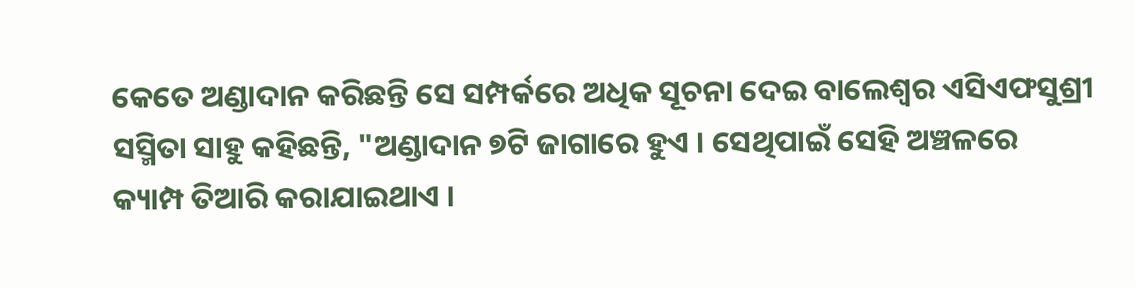କେତେ ଅଣ୍ଡାଦାନ କରିଛନ୍ତି ସେ ସମ୍ପର୍କରେ ଅଧିକ ସୂଚନା ଦେଇ ବାଲେଶ୍ବର ଏସିଏଫସୁଶ୍ରୀ ସସ୍ମିତା ସାହୁ କହିଛନ୍ତି, "ଅଣ୍ଡାଦାନ ୭ଟି ଜାଗାରେ ହୁଏ । ସେଥିପାଇଁ ସେହି ଅଞ୍ଚଳରେ କ୍ୟାମ୍ପ ତିଆରି କରାଯାଇଥାଏ ।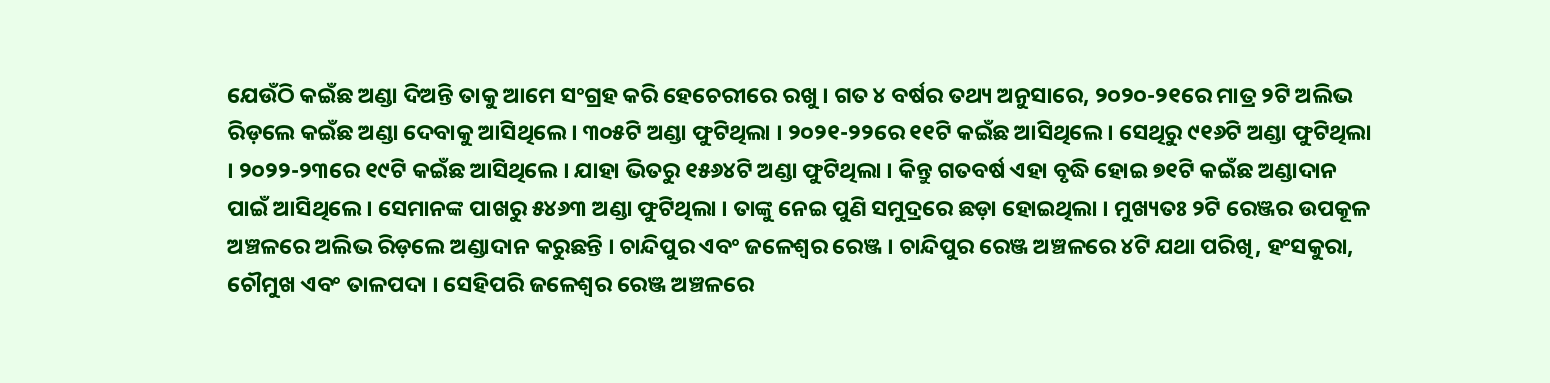ଯେଉଁଠି କଇଁଛ ଅଣ୍ଡା ଦିଅନ୍ତି ତାକୁ ଆମେ ସଂଗ୍ରହ କରି ହେଚେରୀରେ ରଖୁ । ଗତ ୪ ବର୍ଷର ତଥ୍ୟ ଅନୁସାରେ, ୨୦୨୦-୨୧ରେ ମାତ୍ର ୨ଟି ଅଲିଭ ରିଡ଼ଲେ କଇଁଛ ଅଣ୍ଡା ଦେବାକୁ ଆସିଥିଲେ । ୩୦୫ଟି ଅଣ୍ଡା ଫୁଟିଥିଲା । ୨୦୨୧-୨୨ରେ ୧୧ଟି କଇଁଛ ଆସିଥିଲେ । ସେଥିରୁ ୯୧୬ଟି ଅଣ୍ଡା ଫୁଟିଥିଲା । ୨୦୨୨-୨୩ରେ ୧୯ଟି କଇଁଛ ଆସିଥିଲେ । ଯାହା ଭିତରୁ ୧୫୬୪ଟି ଅଣ୍ଡା ଫୁଟିଥିଲା । କିନ୍ତୁ ଗତବର୍ଷ ଏହା ବୃଦ୍ଧି ହୋଇ ୭୧ଟି କଇଁଛ ଅଣ୍ଡାଦାନ ପାଇଁ ଆସିଥିଲେ । ସେମାନଙ୍କ ପାଖରୁ ୫୪୬୩ ଅଣ୍ଡା ଫୁଟିଥିଲା । ତାଙ୍କୁ ନେଇ ପୁଣି ସମୁଦ୍ରରେ ଛଡ଼ା ହୋଇଥିଲା । ମୁଖ୍ୟତଃ ୨ଟି ରେଞ୍ଜର ଉପକୂଳ ଅଞ୍ଚଳରେ ଅଲିଭ ରିଡ଼ଲେ ଅଣ୍ଡାଦାନ କରୁଛନ୍ତି । ଚାନ୍ଦିପୁର ଏବଂ ଜଳେଶ୍ବର ରେଞ୍ଜ । ଚାନ୍ଦିପୁର ରେଞ୍ଜ ଅଞ୍ଚଳରେ ୪ଟି ଯଥା ପରିଖି, ହଂସକୁରା, ଚୌମୁଖ ଏବଂ ତାଳପଦା । ସେହିପରି ଜଳେଶ୍ୱର ରେଞ୍ଜ ଅଞ୍ଚଳରେ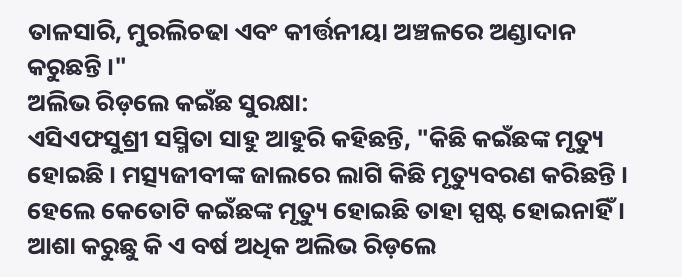ତାଳସାରି, ମୁରଲିଚଢା ଏବଂ କୀର୍ତ୍ତନୀୟା ଅଞ୍ଚଳରେ ଅଣ୍ଡାଦାନ କରୁଛନ୍ତି ।"
ଅଲିଭ ରିଡ଼ଲେ କଇଁଛ ସୁରକ୍ଷା:
ଏସିଏଫସୁଶ୍ରୀ ସସ୍ମିତା ସାହୁ ଆହୁରି କହିଛନ୍ତି, "କିଛି କଇଁଛଙ୍କ ମୃତ୍ୟୁ ହୋଇଛି । ମତ୍ସ୍ୟଜୀବୀଙ୍କ ଜାଲରେ ଲାଗି କିଛି ମୃତ୍ୟୁବରଣ କରିଛନ୍ତି । ହେଲେ କେତୋଟି କଇଁଛଙ୍କ ମୃତ୍ୟୁ ହୋଇଛି ତାହା ସ୍ପଷ୍ଟ ହୋଇନାହିଁ । ଆଶା କରୁଛୁ କି ଏ ବର୍ଷ ଅଧିକ ଅଲିଭ ରିଡ଼ଲେ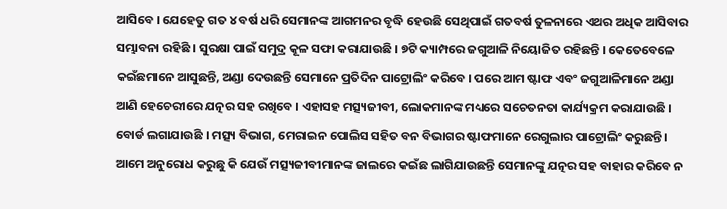ଆସିବେ । ଯେହେତୁ ଗତ ୪ ବର୍ଷ ଧରି ସେମାନଙ୍କ ଆଗମନର ବୃଦ୍ଧି ହେଉଛି ସେଥିପାଇଁ ଗତବର୍ଷ ତୁଳନାରେ ଏଥର ଅଧିକ ଆସିବାର ସମ୍ଭାବନା ରହିଛି । ସୁରକ୍ଷା ପାଇଁ ସମୁଦ୍ର କୂଳ ସଫା କରାଯାଉଛି । ୭ଟି କ୍ୟାମ୍ପରେ ଜଗୁଆଳି ନିୟୋଜିତ ରହିଛନ୍ତି । କେତେବେଳେ କଇଁଛମାନେ ଆସୁଛନ୍ତି, ଅଣ୍ଡା ଦେଉଛନ୍ତି ସେମାନେ ପ୍ରତିଦିନ ପାଟ୍ରୋଲିଂ କରିବେ । ପରେ ଆମ ଷ୍ଟାଫ ଏବଂ ଜଗୁଆଳିମାନେ ଅଣ୍ଡା ଆଣି ହେଚେରୀରେ ଯତ୍ନର ସହ ରଖିବେ । ଏହାସହ ମତ୍ସ୍ୟଜୀବୀ, ଲୋକମାନଙ୍କ ମଧ୍ୟରେ ସଚେତନତା କାର୍ଯ୍ୟକ୍ରମ କରାଯାଉଛି । ବୋର୍ଡ ଲଗାଯାଉଛି । ମତ୍ସ୍ୟ ବିଭାଗ, ମେରାଇନ ପୋଲିସ ସହିତ ବନ ବିଭାଗର ଷ୍ଟାଫମାନେ ରେଗୁଲାର ପାଟ୍ରୋଲିଂ କରୁଛନ୍ତି । ଆମେ ଅନୁରୋଧ କରୁଛୁ କି ଯେଉଁ ମତ୍ସ୍ୟଜୀବୀମାନଙ୍କ ଜାଲରେ କଇଁଛ ଲାଗିଯାଉଛନ୍ତି ସେମାନଙ୍କୁ ଯତ୍ନର ସହ ବାହାର କରିବେ ନ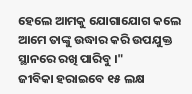ହେଲେ ଆମକୁ ଯୋଗାଯୋଗ କଲେ ଆମେ ତାଙ୍କୁ ଉଦ୍ଧାର କରି ଉପଯୁକ୍ତ ସ୍ଥାନରେ ରଖି ପାରିବୁ ।"
ଜୀବିକା ହରାଇବେ ୧୫ ଲକ୍ଷ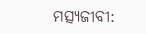ମତ୍ସ୍ୟଜୀବୀ: